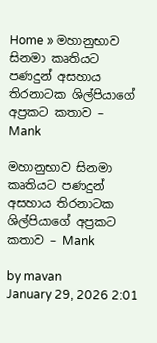Home » මහානුභාව සිනමා කෘතියට පණදුන් අසහාය තිරනාටක ශිල්පියාගේ අප්‍රකට කතාව – Mank

මහානුභාව සිනමා කෘතියට පණදුන් අසහාය තිරනාටක ශිල්පියාගේ අප්‍රකට කතාව – Mank

by mavan
January 29, 2026 2:01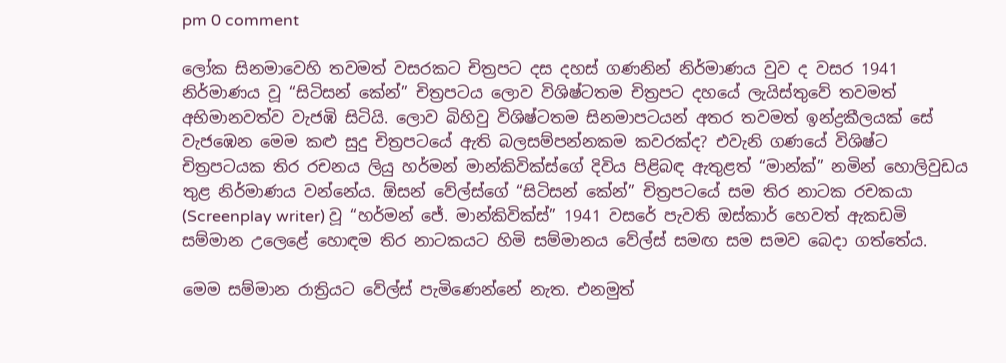pm 0 comment

ලෝක සිනමාවෙහි තවමත් වසරකට චිත්‍රපට දස දහස් ගණනින් නිර්මාණය වුව ද වසර 1941 නිර්මාණය වූ “සිටිසන් කේන්” චිත්‍රපටය ලොව විශිෂ්ටතම චිත්‍රපට දහයේ ලැයිස්තුවේ තවමත් අභිමානවත්ව වැජඹි සිටියි. ලොව බිහිවු විශිෂ්ටතම සිනමාපටයන් අතර තවමත් ඉන්ද්‍රකීලයක් සේ වැජඹෙන මෙම කළු සුදු චිත්‍රපටයේ ඇති බලසම්පන්නකම කවරක්ද? එවැනි ගණයේ විශිෂ්ට චිත්‍රපටයක තිර රචනය ලියු හර්මන් මාන්කිවික්ස්ගේ දිවිය පිළිබඳ ඇතුළත් “මාන්ක්” නමින් හොලිවුඩය තුළ නිර්මාණය වන්නේය. ඕසන් වේල්ස්ගේ “සිටිසන් කේන්” චිත්‍රපටයේ සම තිර නාටක රචකයා (Screenplay writer) වූ “හර්මන් ජේ. මාන්කිවික්ස්” 1941 වසරේ පැවති ඔස්කාර් හෙවත් ඇකඩමි සම්මාන උලෙ‌ළේ හොඳම තිර නාටකයට හිමි සම්මානය වේල්ස් සමඟ සම සමව බෙදා ගත්තේය.

මෙම සම්මාන රාත්‍රියට වේල්ස් පැමිණෙන්නේ නැත. එනමුත්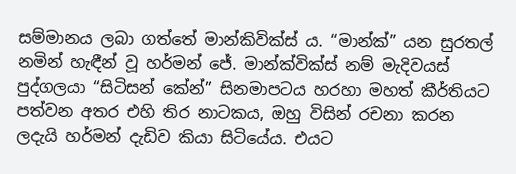සම්මානය ලබා ගත්තේ මාන්කිවික්ස් ය. “මාන්ක්” යන සුරතල් නමින් හැඳීන් වූ හර්මන් ජේ. මාන්ක්වික්ස් නම් මැදිවයස් පුද්ගලයා “සිටිසන් කේන්” සිනමාපටය හරහා මහත් කීර්තියට පත්වන අතර එහි තිර නාටකය, ඔහු විසින් රචනා කරන ලදැයි හර්මන් දැඩිව කියා සිටියේය. එයට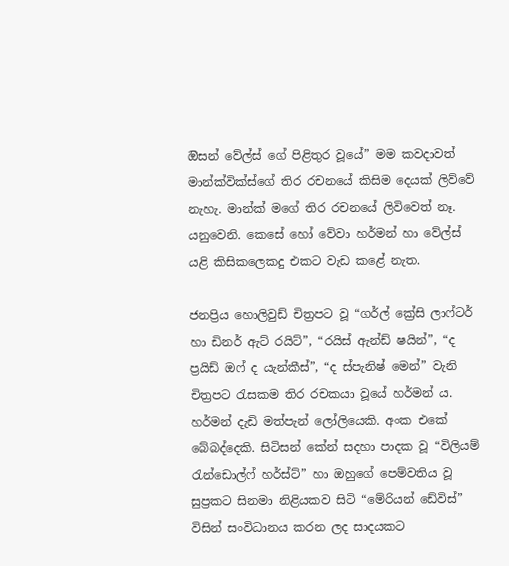ඔිසන් වේල්ස් ගේ පිළිතුර වූයේ” මම කවදාවත් මාන්ක්වික්ස්ගේ තිර රචනයේ කිසිම දෙයක් ලිව්වේ නැහැ. මාන්ක් මගේ තිර රචනයේ ලිවිවෙත් නෑ. යනුවෙනි. කෙසේ හෝ වේවා හර්මන් හා වේල්ස් යළි කිසිකලෙකදු එකට වැඩ කළේ නැත.

ජනප්‍රිය හොලිවුඩ් චිත්‍රපට වූ “ගර්ල් ක්‍රේසි ලාෆ්ටර් හා ඩිනර් ඇට් රයිට්”, “රයිස් ඇන්ඩ් ෂයින්”, “ද ප්‍රයිඩ් ඔෆ් ද යැන්කීස්”, “ද ස්පැනිෂ් මෙන්” වැනි චිත්‍රපට රැසකම තිර රචකයා වූයේ හර්මන් ය. හර්මන් දැඩි මත්පැන් ලෝලියෙකි. අංක එකේ බේබද්දෙකි. සිටිසන් කේන් සදහා පාදක වූ “විලියම් රැන්ඩොල්ෆ් හර්ස්ට්” හා ඔහුගේ පෙම්වතිය වූ සුප්‍රකට සිනමා නිළියකව සිටි “මේරියන් ඩේවිස්” විසින් සංවිධානය කරන ලද සාදයකට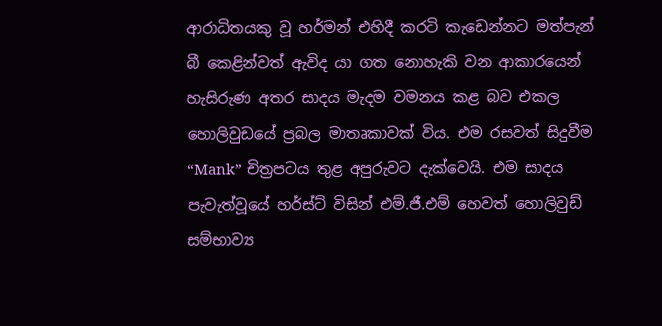ආරාධිතයකු වූ හර්මන් එහිදී කරටි කැඩෙන්නට මත්පැන් බී කෙළින්වත් ඇවිද යා ගත නොහැකි වන ආකාරයෙන් හැසිරුණ අතර සාදය මැදම වමනය කළ බව එකල හොලිවුඩයේ ප්‍රබල මාතෘකාවක් විය. එම රසවත් සිදුවීම “Mank” චිත්‍රපටය තුළ අපුරුවට දැක්වෙයි. එම සාදය පැවැත්වූයේ හර්ස්ට් විසින් එම්.ජී.එම් හෙවත් හොලිවුඩ් සම්භාව්‍ය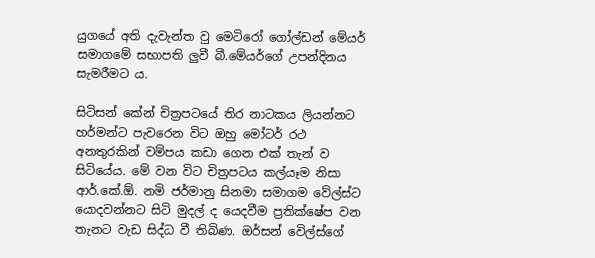යුගයේ අති දැවැන්ත වු මෙටිරෝ ගෝල්ඩන් මේයර් සමාගමේ සභාපති ලුවී බී.මේයර්ගේ උපන්දිනය සැමරීමට ය.

සිටිසන් කේන් චිත්‍රපටයේ තිර නාටකය ලියන්නට හර්මන්ට පැවරෙන විට ඔහු මෝටර් රථ අනතුරකින් වම්පය කඩා ගෙන එක් තැන් ව සිටියේය. මේ වන විට චිත්‍රපටය කල්යෑම නිසා ආර්.කේ.ඕ. නමි ජර්මානු සිනමා සමාගම වේල්ස්ට යොදවන්නට සිටි මුදල් ද යෙදවීම ප්‍රතික්ෂේප වන තැනට වැඩ සිද්ධ වී තිබිණ. ඔර්සන් වෙිල්ස්ගේ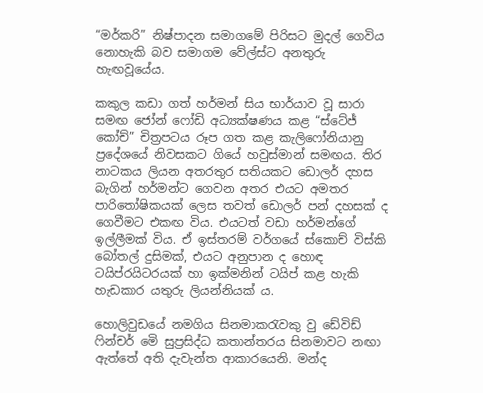“මර්කරි” නිෂ්පාදන සමාගමේ පිරිසට මුදල් ගෙවිය නොහැකි බව සමාගම වේල්ස්ට අනතුරු හැඟවූයේය.

කකුල කඩා ගත් හර්මන් සිය භාර්යාව වූ සාරා සමඟ ජෝන් ෆෝඩි අධ්‍යක්ෂණය කළ “ස්ටේජ් කෝච්” චිත්‍රපටය රූප ගත කළ කැලිෆෝනියානු ප්‍රදේශයේ නිවසකට ගියේ හවුස්මාන් සමඟය. තිර නාටකය ලියන අතරතුර සතියකට ඩොලර් දහස බැගින් හර්මන්ට ගෙවන අතර එයට අමතර පාරිතෝෂිකයක් ලෙස තවත් ඩොලර් පන් දහසක් ද ගෙවීමට එකඟ විය. එයටත් වඩා හර්මන්ගේ ඉල්ලීමක් විය. ඒ ඉස්තරම් වර්ගයේ ස්කොච් විස්කි බෝතල් දුසිමක්, එයට අනුපාන ද හොඳ ටයිප්රයිටරයක් හා ඉක්මනින් ටයිප් කළ හැකි හැඩකාර යතුරු ලියන්නියක් ය.

හොලිවුඩයේ නමගිය සිනමාකරැවකු වු ඩේවිඩ් ෆින්චර් මෙි සුප්‍රසිද්ධ කතාන්තරය සිනමාවට නඟා ඇත්තේ අති දැවැන්ත ආකාරයෙනි. මන්ද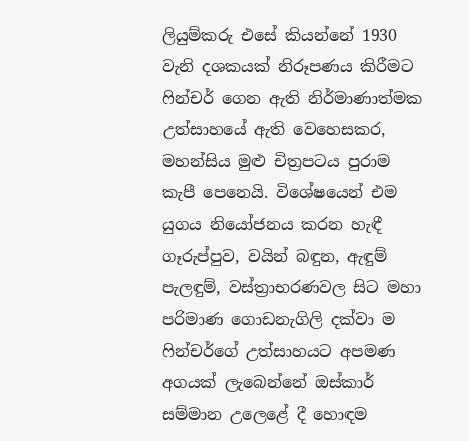ලියුම්කරු එසේ කියන්නේ 1930 වැනි දශකයක් නිරූපණය කිරීමට ෆින්චර් ගෙන ඇති නිර්මාණාත්මක උත්සාහයේ ඇති වෙහෙසකර, මහන්සිය මුළු චිත්‍රපටය පුරාම කැපී පෙනෙයි. විශේෂයෙන් එම යුගය නියෝජනය කරන හැඳී ගෑරුප්පුව, වයින් බඳුන, ඇඳුම් පැලඳුම්, වස්ත්‍රාභරණවල සිට මහා පරිමාණ ගොඩනැගිලි දක්වා ම ෆින්චර්ගේ උත්සාහයට අපමණ අගයක් ලැබෙන්නේ ඔස්කාර් සම්මාන උලෙළේ දී හොඳම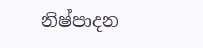නිෂ්පාදන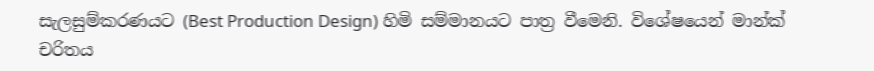සැලසුම්කරණයට (Best Production Design) හිමි සම්මානයට පාත්‍ර වීමෙනි. විශේෂයෙන් මාන්ක් චරිතය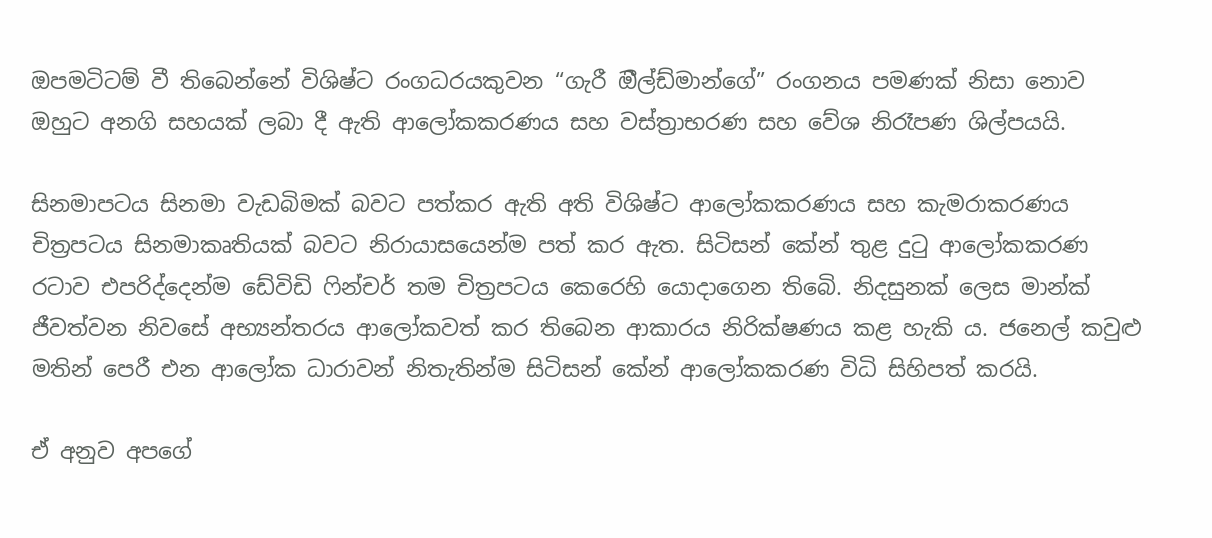ඔපමටිටම් වී තිබෙන්නේ විශිෂ්ට රංගධරයකුවන “ගැරී ඔීල්ඩ්මාන්ගේ” රංගනය පමණක් නිසා නොව ඔහුට අනගි සහයක් ලබා දී ඇති ආලෝකකරණය සහ වස්ත්‍රාභරණ සහ වේශ නිරෑපණ ශිල්පයයි.

සිනමාපටය සිනමා වැඩබිමක් බවට පත්කර ඇති අති විශිෂ්ට ආලෝකකරණය සහ කැමරාකරණය චිත්‍රපටය සිනමාකෘතියක් බවට නිරායාසයෙන්ම පත් කර ඇත. සිටිසන් කේන් තුළ දුටු ආලෝකකරණ රටාව එපරිද්දෙන්ම ඩේවිඩි ෆින්චර් තම චිත්‍රපටය කෙරෙහි යොදාගෙන තිබෙි. නිදසුනක් ලෙස මාන්ක් ජීවත්වන නිවසේ අභ්‍යන්තරය ආලෝකවත් කර තිබෙන ආකාරය නිරික්ෂණය කළ හැකි ය. ජනෙල් කවුළු මතින් පෙරී එන ආලෝක ධාරාවන් නිතැතින්ම සිටිසන් කේන් ආලෝකකරණ විධි සිහිපත් කරයි.

ඒ අනුව අපගේ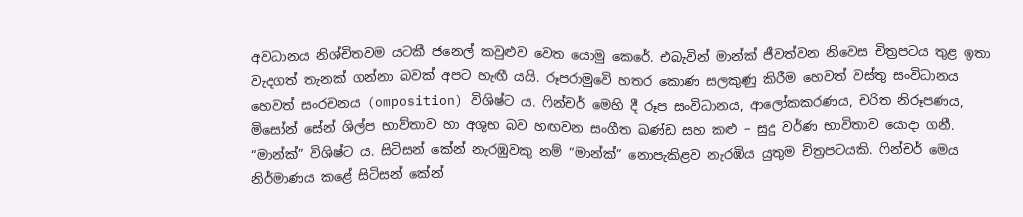අවධානය නිශ්චිතවම යටකී ජනෙල් කවුළුව වෙත යොමු කෙරේ. එබැවින් මාන්ක් ජීවත්වන නිවෙස චිත්‍රපටය තුළ ඉතා වැදගත් තැනක් ගන්නා බවක් අපට හැඟී යයි. රූපරාමුවෙි හතර කොණ සලකුණු කිරීම හෙවත් වස්තු සංවිධානය හෙවත් සංරචනය (omposition) විශිෂ්ට ය. ෆින්චර් මෙහි දී රූප සංවිධානය, ආලෝකකරණය, චරිත නිරූපණය, මිසෝන් සේන් ශිල්ප භාව්තාව හා අශුභ බව හඟවන සංගීත ඛණ්ඩ සහ කළු – සුදු වර්ණ භාවිතාව යොදා ගනී. “මාන්ක්” විශිෂ්ට ය. සිටිසන් කේන් නැරඹුවකු නම් “මාන්ක්” නොපැකිළව නැරඹිය යුතුම චිත්‍රපටයකි. ෆින්චර් මෙය නිර්මාණය කළේ සිටිසන් කේන්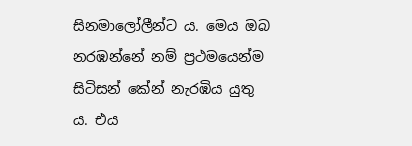සිනමාලෝලීන්ට ය. මෙය ඔබ නරඹන්නේ නම් ප්‍රථමයෙන්ම සිටිසන් කේන් නැරඹිය යුතු ය. එය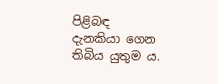පිළිබඳ දැනකියා ගෙන තිබිය යුතුම ය.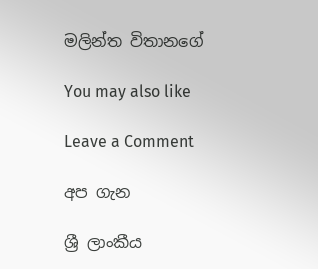මලින්ත විතානගේ

You may also like

Leave a Comment

අප ගැන

ශ්‍රී ලාංකීය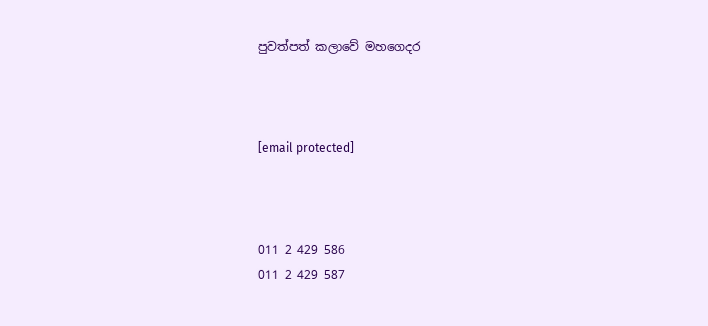පුවත්පත් කලාවේ මහගෙදර



[email protected]



011 2 429 586
011 2 429 587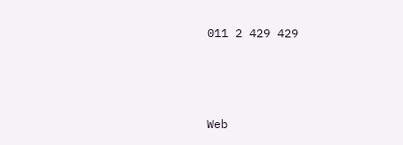011 2 429 429



Web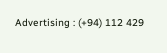Advertising : (+94) 112 429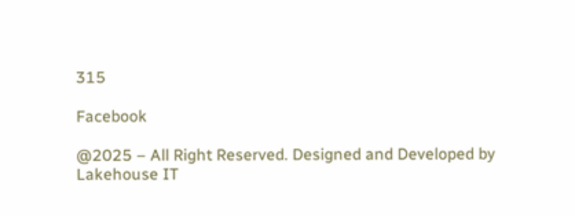315

Facebook

@2025 – All Right Reserved. Designed and Developed by Lakehouse IT